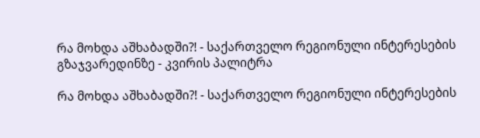რა მოხდა აშხაბადში?! - საქართველო რეგიონული ინტერესების გზაჯვარედინზე - კვირის პალიტრა

რა მოხდა აშხაბადში?! - საქართველო რეგიონული ინტერესების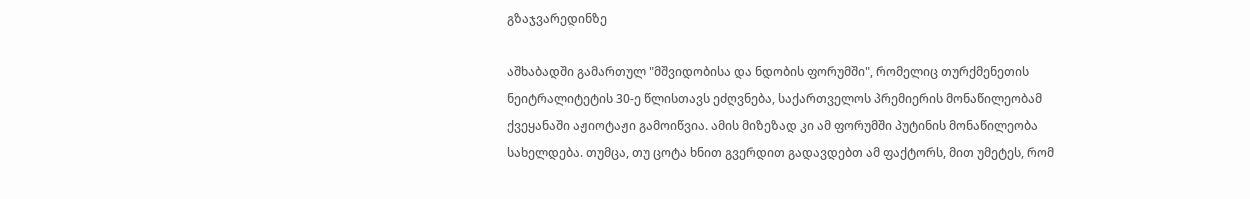გზაჯვარედინზე

აშხაბადში გამართულ "მშვიდობისა და ნდობის ფორუმში", რომელიც თურქმენეთის ნეიტრალიტეტის 30-ე წლისთავს ეძღვნება, საქართველოს პრემიერის მონაწილეობამ ქვეყანაში აჟიოტაჟი გამოიწვია. ამის მიზეზად კი ამ ფორუმში პუტინის მონაწილეობა სახელდება. თუმცა, თუ ცოტა ხნით გვერდით გადავდებთ ამ ფაქტორს, მით უმეტეს, რომ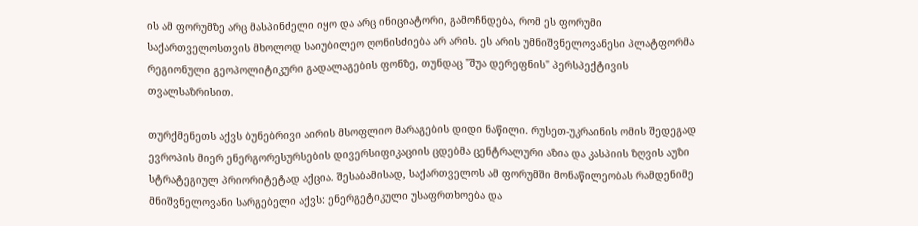ის ამ ფორუმზე არც მასპინძელი იყო და არც ინიციატორი, გამოჩნდება, რომ ეს ფორუმი საქართველოსთვის მხოლოდ საიუბილეო ღონისძიება არ არის. ეს არის უმნიშვნელოვანესი პლატფორმა რეგიონული გეოპოლიტიკური გადალაგების ფონზე, თუნდაც "შუა დერეფნის" პერსპექტივის თვალსაზრისით.

თურქმენეთს აქვს ბუნებრივი აირის მსოფლიო მარაგების დიდი ნაწილი. რუსეთ-უკრაინის ომის შედეგად ევროპის მიერ ენერგორესურსების დივერსიფიკაციის ცდებმა ცენტრალური აზია და კასპიის ზღვის აუზი სტრატეგიულ პრიორიტეტად აქცია. შესაბამისად, საქართველოს ამ ფორუმში მონაწილეობას რამდენიმე მნიშვნელოვანი სარგებელი აქვს: ენერგეტიკული უსაფრთხოება და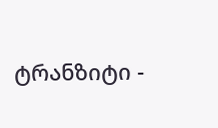ტრანზიტი -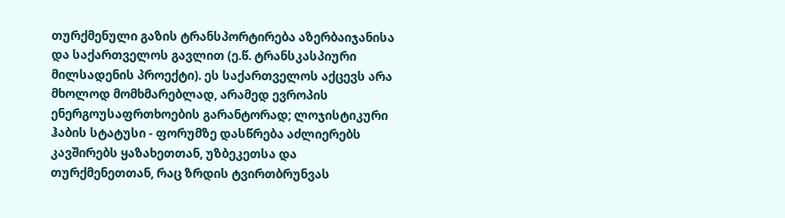თურქმენული გაზის ტრანსპორტირება აზერბაიჯანისა და საქართველოს გავლით (ე.წ. ტრანსკასპიური მილსადენის პროექტი). ეს საქართველოს აქცევს არა მხოლოდ მომხმარებლად, არამედ ევროპის ენერგოუსაფრთხოების გარანტორად; ლოჯისტიკური ჰაბის სტატუსი - ფორუმზე დასწრება აძლიერებს კავშირებს ყაზახეთთან, უზბეკეთსა და თურქმენეთთან, რაც ზრდის ტვირთბრუნვას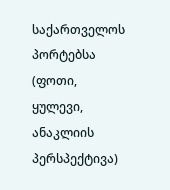საქართველოს პორტებსა (ფოთი, ყულევი, ანაკლიის პერსპექტივა)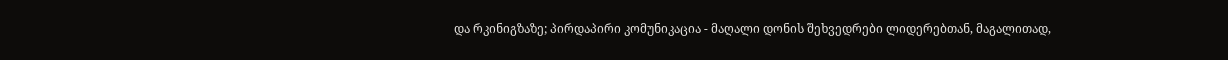და რკინიგზაზე; პირდაპირი კომუნიკაცია - მაღალი დონის შეხვედრები ლიდერებთან, მაგალითად,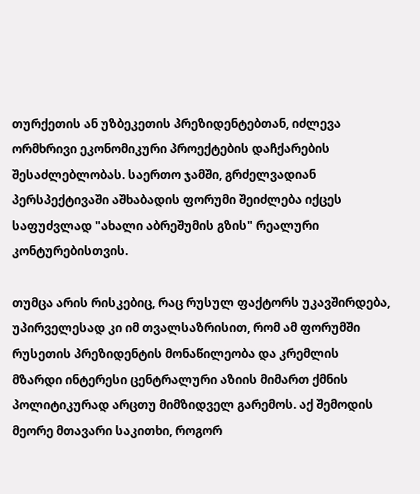თურქეთის ან უზბეკეთის პრეზიდენტებთან, იძლევა ორმხრივი ეკონომიკური პროექტების დაჩქარების შესაძლებლობას. საერთო ჯამში, გრძელვადიან პერსპექტივაში აშხაბადის ფორუმი შეიძლება იქცეს საფუძვლად "ახალი აბრეშუმის გზის" რეალური კონტურებისთვის.

თუმცა არის რისკებიც, რაც რუსულ ფაქტორს უკავშირდება, უპირველესად კი იმ თვალსაზრისით, რომ ამ ფორუმში რუსეთის პრეზიდენტის მონაწილეობა და კრემლის მზარდი ინტერესი ცენტრალური აზიის მიმართ ქმნის პოლიტიკურად არცთუ მიმზიდველ გარემოს. აქ შემოდის მეორე მთავარი საკითხი, როგორ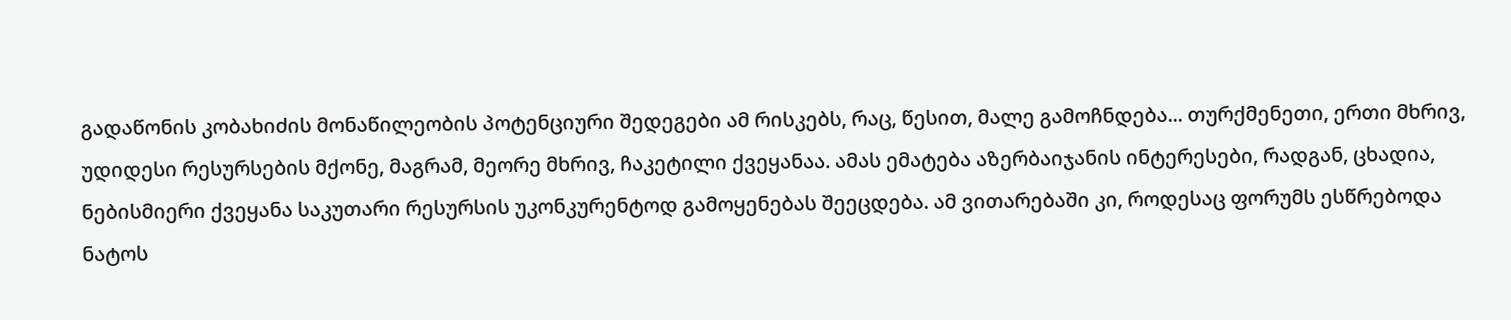გადაწონის კობახიძის მონაწილეობის პოტენციური შედეგები ამ რისკებს, რაც, წესით, მალე გამოჩნდება... თურქმენეთი, ერთი მხრივ, უდიდესი რესურსების მქონე, მაგრამ, მეორე მხრივ, ჩაკეტილი ქვეყანაა. ამას ემატება აზერბაიჯანის ინტერესები, რადგან, ცხადია, ნებისმიერი ქვეყანა საკუთარი რესურსის უკონკურენტოდ გამოყენებას შეეცდება. ამ ვითარებაში კი, როდესაც ფორუმს ესწრებოდა ნატოს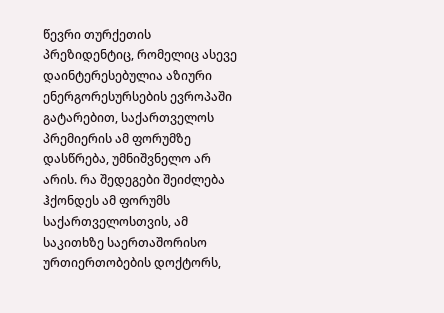წევრი თურქეთის პრეზიდენტიც, რომელიც ასევე დაინტერესებულია აზიური ენერგორესურსების ევროპაში გატარებით, საქართველოს პრემიერის ამ ფორუმზე დასწრება, უმნიშვნელო არ არის. რა შედეგები შეიძლება ჰქონდეს ამ ფორუმს საქართველოსთვის, ამ საკითხზე საერთაშორისო ურთიერთობების დოქტორს,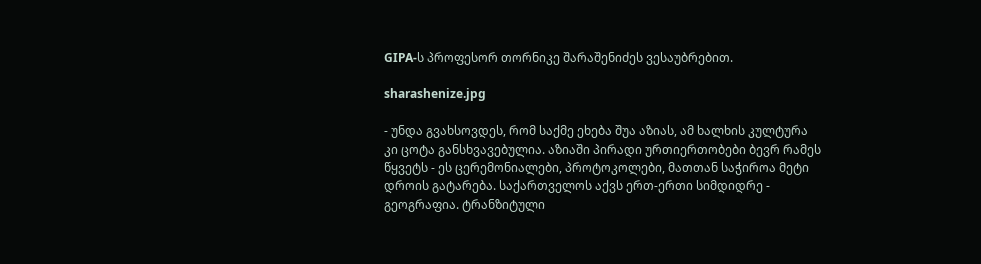GIPA-ს პროფესორ თორნიკე შარაშენიძეს ვესაუბრებით.

sharashenize.jpg

- უნდა გვახსოვდეს, რომ საქმე ეხება შუა აზიას, ამ ხალხის კულტურა კი ცოტა განსხვავებულია. აზიაში პირადი ურთიერთობები ბევრ რამეს წყვეტს - ეს ცერემონიალები, პროტოკოლები, მათთან საჭიროა მეტი დროის გატარება. საქართველოს აქვს ერთ-ერთი სიმდიდრე - გეოგრაფია. ტრანზიტული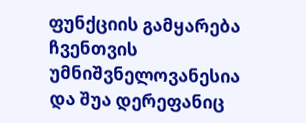ფუნქციის გამყარება ჩვენთვის უმნიშვნელოვანესია და შუა დერეფანიც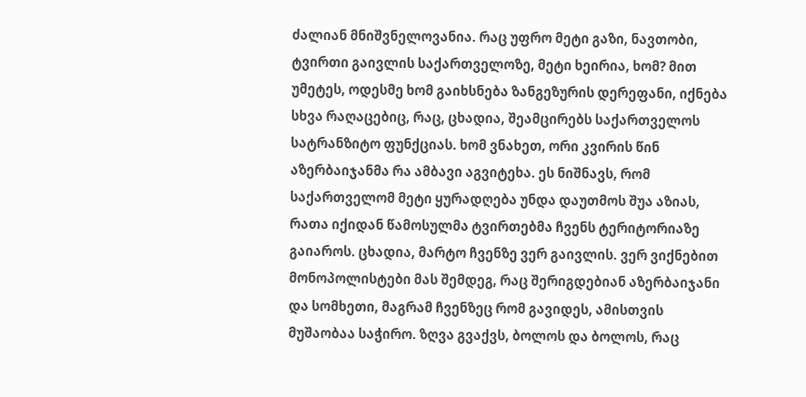ძალიან მნიშვნელოვანია. რაც უფრო მეტი გაზი, ნავთობი, ტვირთი გაივლის საქართველოზე, მეტი ხეირია, ხომ? მით უმეტეს, ოდესმე ხომ გაიხსნება ზანგეზურის დერეფანი, იქნება სხვა რაღაცებიც, რაც, ცხადია, შეამცირებს საქართველოს სატრანზიტო ფუნქციას. ხომ ვნახეთ, ორი კვირის წინ აზერბაიჯანმა რა ამბავი აგვიტეხა. ეს ნიშნავს, რომ საქართველომ მეტი ყურადღება უნდა დაუთმოს შუა აზიას, რათა იქიდან წამოსულმა ტვირთებმა ჩვენს ტერიტორიაზე გაიაროს. ცხადია, მარტო ჩვენზე ვერ გაივლის. ვერ ვიქნებით მონოპოლისტები მას შემდეგ, რაც შერიგდებიან აზერბაიჯანი და სომხეთი, მაგრამ ჩვენზეც რომ გავიდეს, ამისთვის მუშაობაა საჭირო. ზღვა გვაქვს, ბოლოს და ბოლოს, რაც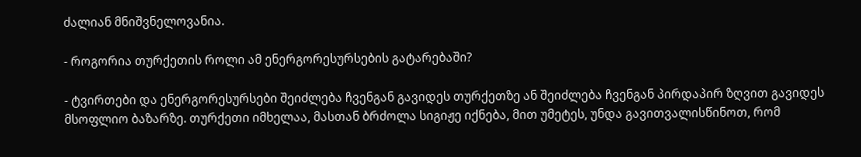ძალიან მნიშვნელოვანია.

- როგორია თურქეთის როლი ამ ენერგორესურსების გატარებაში?

- ტვირთები და ენერგორესურსები შეიძლება ჩვენგან გავიდეს თურქეთზე ან შეიძლება ჩვენგან პირდაპირ ზღვით გავიდეს მსოფლიო ბაზარზე. თურქეთი იმხელაა, მასთან ბრძოლა სიგიჟე იქნება, მით უმეტეს, უნდა გავითვალისწინოთ, რომ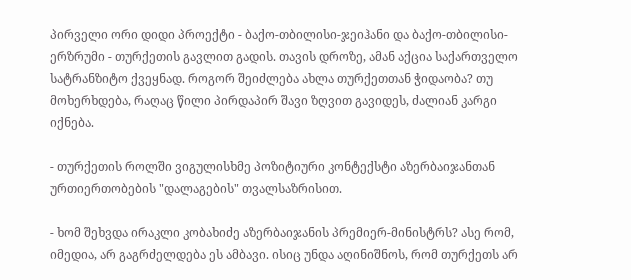პირველი ორი დიდი პროექტი - ბაქო-თბილისი-ჯეიჰანი და ბაქო-თბილისი-ერზრუმი - თურქეთის გავლით გადის. თავის დროზე, ამან აქცია საქართველო სატრანზიტო ქვეყნად. როგორ შეიძლება ახლა თურქეთთან ჭიდაობა? თუ მოხერხდება, რაღაც წილი პირდაპირ შავი ზღვით გავიდეს, ძალიან კარგი იქნება.

- თურქეთის როლში ვიგულისხმე პოზიტიური კონტექსტი აზერბაიჯანთან ურთიერთობების "დალაგების" თვალსაზრისით.

- ხომ შეხვდა ირაკლი კობახიძე აზერბაიჯანის პრემიერ-მინისტრს? ასე რომ, იმედია, არ გაგრძელდება ეს ამბავი. ისიც უნდა აღინიშნოს, რომ თურქეთს არ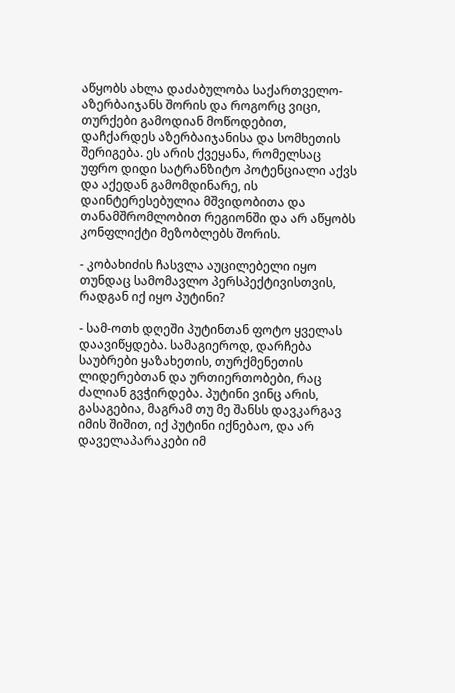აწყობს ახლა დაძაბულობა საქართველო-აზერბაიჯანს შორის და როგორც ვიცი, თურქები გამოდიან მოწოდებით, დაჩქარდეს აზერბაიჯანისა და სომხეთის შერიგება. ეს არის ქვეყანა, რომელსაც უფრო დიდი სატრანზიტო პოტენციალი აქვს და აქედან გამომდინარე, ის დაინტერესებულია მშვიდობითა და თანამშრომლობით რეგიონში და არ აწყობს კონფლიქტი მეზობლებს შორის.

- კობახიძის ჩასვლა აუცილებელი იყო თუნდაც სამომავლო პერსპექტივისთვის, რადგან იქ იყო პუტინი?

- სამ-ოთხ დღეში პუტინთან ფოტო ყველას დაავიწყდება. სამაგიეროდ, დარჩება საუბრები ყაზახეთის, თურქმენეთის ლიდერებთან და ურთიერთობები, რაც ძალიან გვჭირდება. პუტინი ვინც არის, გასაგებია, მაგრამ თუ მე შანსს დავკარგავ იმის შიშით, იქ პუტინი იქნებაო, და არ დაველაპარაკები იმ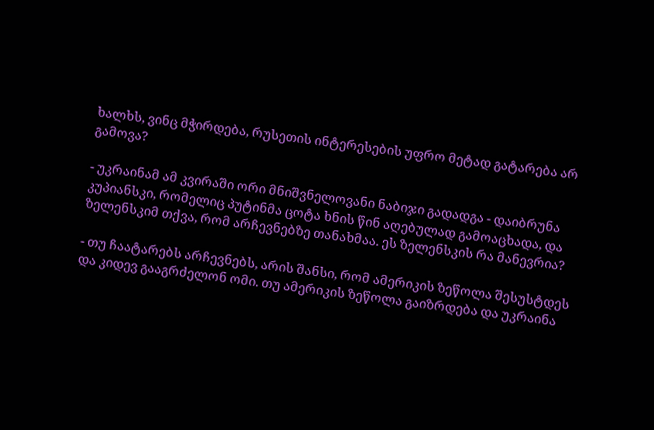ხალხს, ვინც მჭირდება, რუსეთის ინტერესების უფრო მეტად გატარება არ გამოვა?

- უკრაინამ ამ კვირაში ორი მნიშვნელოვანი ნაბიჯი გადადგა - დაიბრუნა კუპიანსკი, რომელიც პუტინმა ცოტა ხნის წინ აღებულად გამოაცხადა, და ზელენსკიმ თქვა, რომ არჩევნებზე თანახმაა. ეს ზელენსკის რა მანევრია?

- თუ ჩაატარებს არჩევნებს, არის შანსი, რომ ამერიკის ზეწოლა შესუსტდეს და კიდევ გააგრძელონ ომი. თუ ამერიკის ზეწოლა გაიზრდება და უკრაინა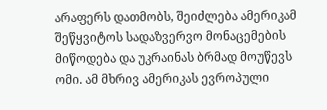არაფერს დათმობს, შეიძლება ამერიკამ შეწყვიტოს სადაზვერვო მონაცემების მიწოდება და უკრაინას ბრმად მოუწევს ომი. ამ მხრივ ამერიკას ევროპული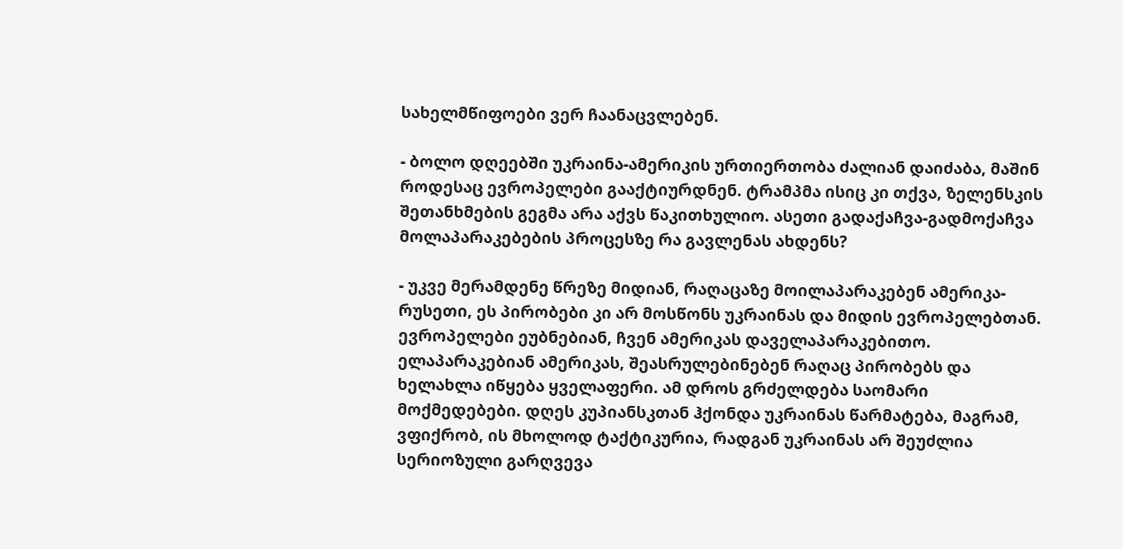სახელმწიფოები ვერ ჩაანაცვლებენ.

- ბოლო დღეებში უკრაინა-ამერიკის ურთიერთობა ძალიან დაიძაბა, მაშინ როდესაც ევროპელები გააქტიურდნენ. ტრამპმა ისიც კი თქვა, ზელენსკის შეთანხმების გეგმა არა აქვს წაკითხულიო. ასეთი გადაქაჩვა-გადმოქაჩვა მოლაპარაკებების პროცესზე რა გავლენას ახდენს?

- უკვე მერამდენე წრეზე მიდიან, რაღაცაზე მოილაპარაკებენ ამერიკა-რუსეთი, ეს პირობები კი არ მოსწონს უკრაინას და მიდის ევროპელებთან. ევროპელები ეუბნებიან, ჩვენ ამერიკას დაველაპარაკებითო. ელაპარაკებიან ამერიკას, შეასრულებინებენ რაღაც პირობებს და ხელახლა იწყება ყველაფერი. ამ დროს გრძელდება საომარი მოქმედებები. დღეს კუპიანსკთან ჰქონდა უკრაინას წარმატება, მაგრამ, ვფიქრობ, ის მხოლოდ ტაქტიკურია, რადგან უკრაინას არ შეუძლია სერიოზული გარღვევა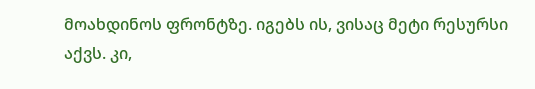მოახდინოს ფრონტზე. იგებს ის, ვისაც მეტი რესურსი აქვს. კი,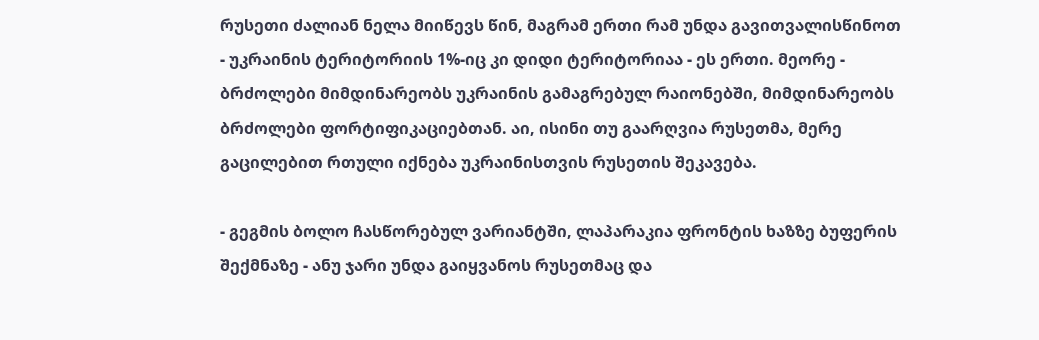რუსეთი ძალიან ნელა მიიწევს წინ, მაგრამ ერთი რამ უნდა გავითვალისწინოთ - უკრაინის ტერიტორიის 1%-იც კი დიდი ტერიტორიაა - ეს ერთი. მეორე - ბრძოლები მიმდინარეობს უკრაინის გამაგრებულ რაიონებში, მიმდინარეობს ბრძოლები ფორტიფიკაციებთან. აი, ისინი თუ გაარღვია რუსეთმა, მერე გაცილებით რთული იქნება უკრაინისთვის რუსეთის შეკავება.

- გეგმის ბოლო ჩასწორებულ ვარიანტში, ლაპარაკია ფრონტის ხაზზე ბუფერის შექმნაზე - ანუ ჯარი უნდა გაიყვანოს რუსეთმაც და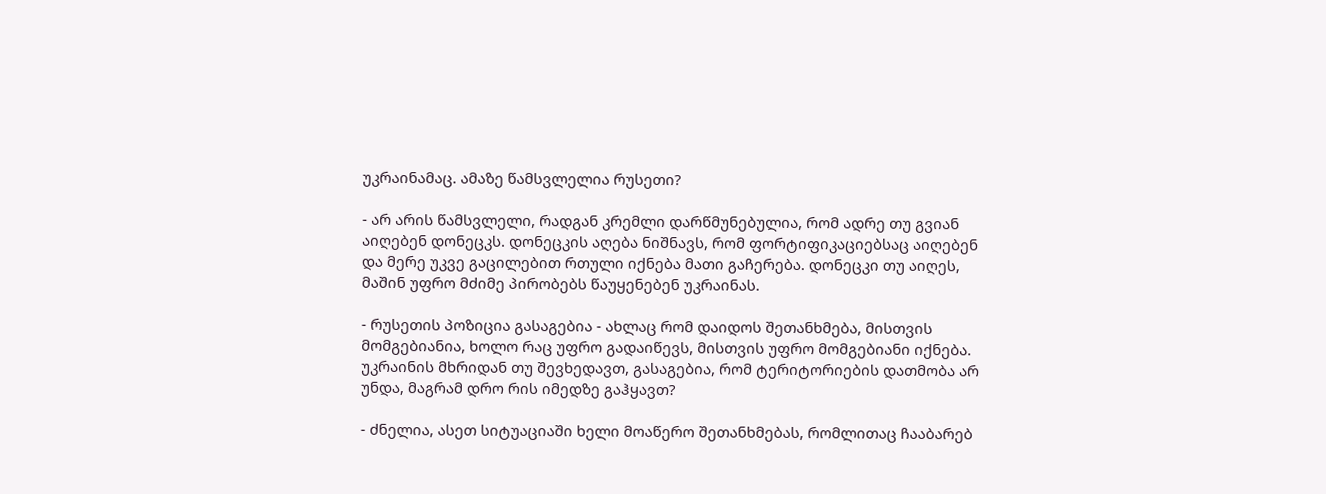უკრაინამაც. ამაზე წამსვლელია რუსეთი?

- არ არის წამსვლელი, რადგან კრემლი დარწმუნებულია, რომ ადრე თუ გვიან აიღებენ დონეცკს. დონეცკის აღება ნიშნავს, რომ ფორტიფიკაციებსაც აიღებენ და მერე უკვე გაცილებით რთული იქნება მათი გაჩერება. დონეცკი თუ აიღეს, მაშინ უფრო მძიმე პირობებს წაუყენებენ უკრაინას.

- რუსეთის პოზიცია გასაგებია - ახლაც რომ დაიდოს შეთანხმება, მისთვის მომგებიანია, ხოლო რაც უფრო გადაიწევს, მისთვის უფრო მომგებიანი იქნება. უკრაინის მხრიდან თუ შევხედავთ, გასაგებია, რომ ტერიტორიების დათმობა არ უნდა, მაგრამ დრო რის იმედზე გაჰყავთ?

- ძნელია, ასეთ სიტუაციაში ხელი მოაწერო შეთანხმებას, რომლითაც ჩააბარებ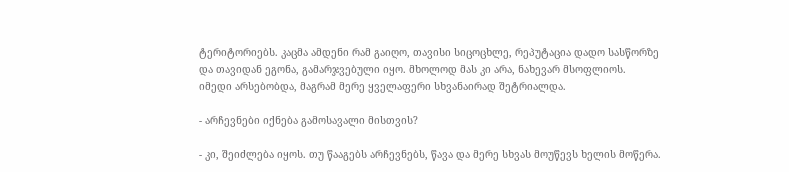ტერიტორიებს. კაცმა ამდენი რამ გაიღო, თავისი სიცოცხლე, რეპუტაცია დადო სასწორზე და თავიდან ეგონა, გამარჯვებული იყო. მხოლოდ მას კი არა, ნახევარ მსოფლიოს. იმედი არსებობდა, მაგრამ მერე ყველაფერი სხვანაირად შეტრიალდა.

- არჩევნები იქნება გამოსავალი მისთვის?

- კი, შეიძლება იყოს. თუ წააგებს არჩევნებს, წავა და მერე სხვას მოუწევს ხელის მოწერა.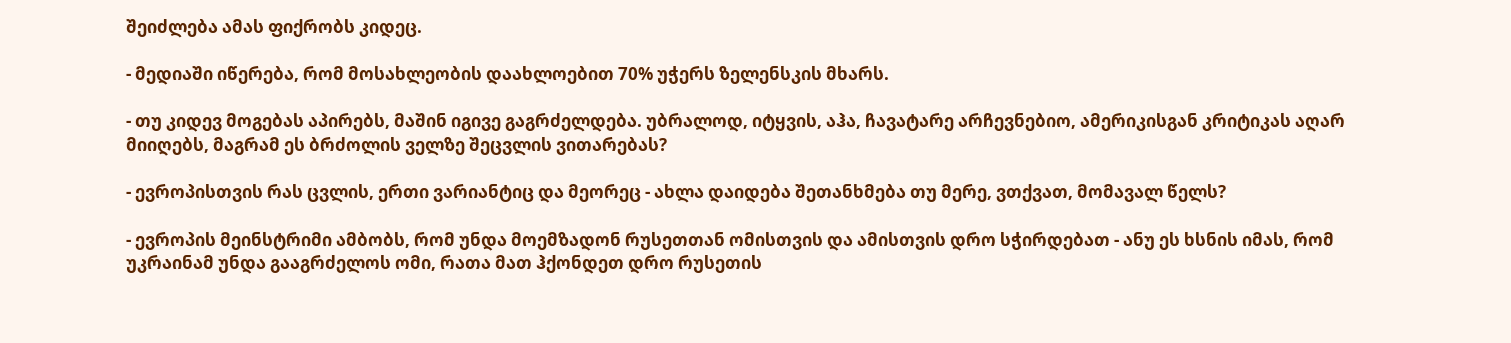შეიძლება ამას ფიქრობს კიდეც.

- მედიაში იწერება, რომ მოსახლეობის დაახლოებით 70% უჭერს ზელენსკის მხარს.

- თუ კიდევ მოგებას აპირებს, მაშინ იგივე გაგრძელდება. უბრალოდ, იტყვის, აჰა, ჩავატარე არჩევნებიო, ამერიკისგან კრიტიკას აღარ მიიღებს, მაგრამ ეს ბრძოლის ველზე შეცვლის ვითარებას?

- ევროპისთვის რას ცვლის, ერთი ვარიანტიც და მეორეც - ახლა დაიდება შეთანხმება თუ მერე, ვთქვათ, მომავალ წელს?

- ევროპის მეინსტრიმი ამბობს, რომ უნდა მოემზადონ რუსეთთან ომისთვის და ამისთვის დრო სჭირდებათ - ანუ ეს ხსნის იმას, რომ უკრაინამ უნდა გააგრძელოს ომი, რათა მათ ჰქონდეთ დრო რუსეთის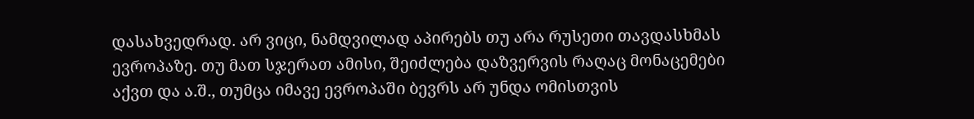დასახვედრად. არ ვიცი, ნამდვილად აპირებს თუ არა რუსეთი თავდასხმას ევროპაზე. თუ მათ სჯერათ ამისი, შეიძლება დაზვერვის რაღაც მონაცემები აქვთ და ა.შ., თუმცა იმავე ევროპაში ბევრს არ უნდა ომისთვის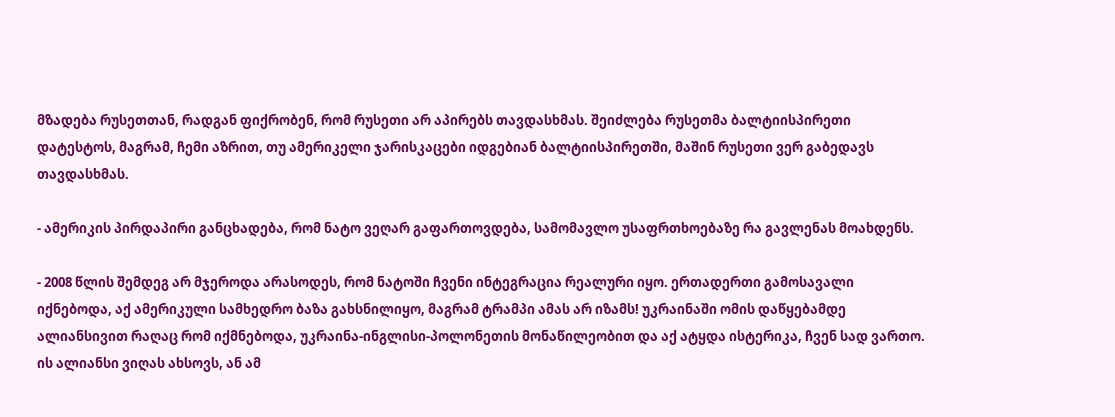მზადება რუსეთთან, რადგან ფიქრობენ, რომ რუსეთი არ აპირებს თავდასხმას. შეიძლება რუსეთმა ბალტიისპირეთი დატესტოს, მაგრამ, ჩემი აზრით, თუ ამერიკელი ჯარისკაცები იდგებიან ბალტიისპირეთში, მაშინ რუსეთი ვერ გაბედავს თავდასხმას.

- ამერიკის პირდაპირი განცხადება, რომ ნატო ვეღარ გაფართოვდება, სამომავლო უსაფრთხოებაზე რა გავლენას მოახდენს.

- 2008 წლის შემდეგ არ მჯეროდა არასოდეს, რომ ნატოში ჩვენი ინტეგრაცია რეალური იყო. ერთადერთი გამოსავალი იქნებოდა, აქ ამერიკული სამხედრო ბაზა გახსნილიყო, მაგრამ ტრამპი ამას არ იზამს! უკრაინაში ომის დაწყებამდე ალიანსივით რაღაც რომ იქმნებოდა, უკრაინა-ინგლისი-პოლონეთის მონაწილეობით და აქ ატყდა ისტერიკა, ჩვენ სად ვართო. ის ალიანსი ვიღას ახსოვს, ან ამ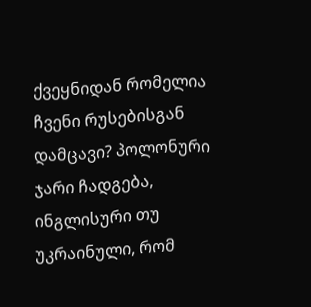ქვეყნიდან რომელია ჩვენი რუსებისგან დამცავი? პოლონური ჯარი ჩადგება, ინგლისური თუ უკრაინული, რომ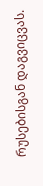რუსებისგან დაგვიცვას.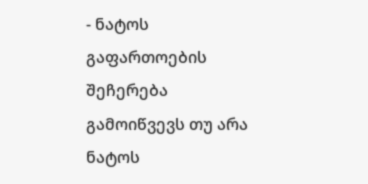- ნატოს გაფართოების შეჩერება გამოიწვევს თუ არა ნატოს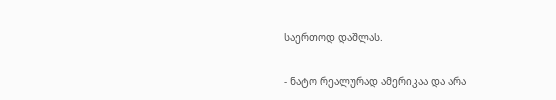საერთოდ დაშლას.

- ნატო რეალურად ამერიკაა და არა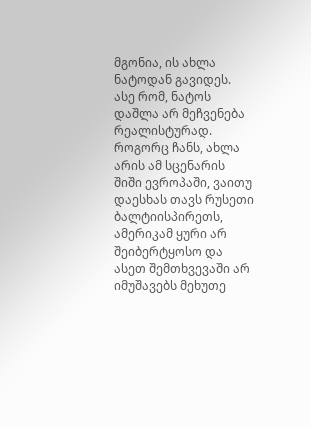მგონია, ის ახლა ნატოდან გავიდეს. ასე რომ, ნატოს დაშლა არ მეჩვენება რეალისტურად. როგორც ჩანს, ახლა არის ამ სცენარის შიში ევროპაში, ვაითუ დაესხას თავს რუსეთი ბალტიისპირეთს, ამერიკამ ყური არ შეიბერტყოსო და ასეთ შემთხვევაში არ იმუშავებს მეხუთე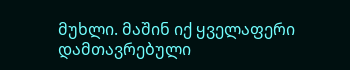მუხლი. მაშინ იქ ყველაფერი დამთავრებული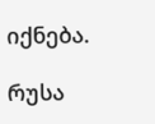იქნება.

რუსა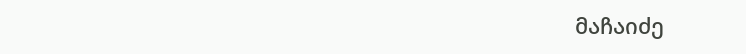მაჩაიძე